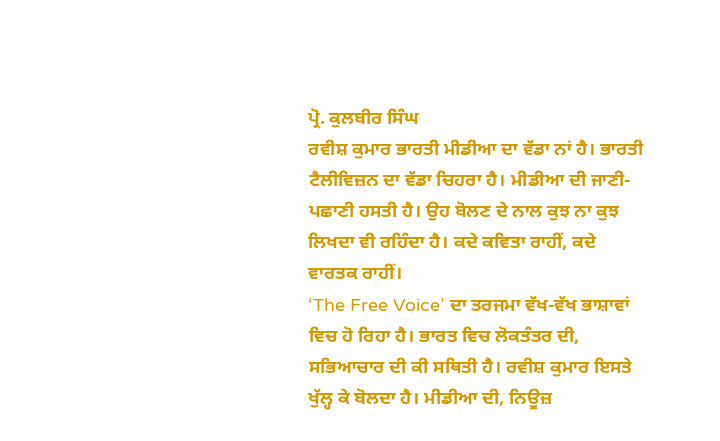ਪ੍ਰੋ. ਕੁਲਬੀਰ ਸਿੰਘ
ਰਵੀਸ਼ ਕੁਮਾਰ ਭਾਰਤੀ ਮੀਡੀਆ ਦਾ ਵੱਡਾ ਨਾਂ ਹੈ। ਭਾਰਤੀ ਟੈਲੀਵਿਜ਼ਨ ਦਾ ਵੱਡਾ ਚਿਹਰਾ ਹੈ। ਮੀਡੀਆ ਦੀ ਜਾਣੀ-ਪਛਾਣੀ ਹਸਤੀ ਹੈ। ਉਹ ਬੋਲਣ ਦੇ ਨਾਲ ਕੁਝ ਨਾ ਕੁਝ ਲਿਖਦਾ ਵੀ ਰਹਿੰਦਾ ਹੈ। ਕਦੇ ਕਵਿਤਾ ਰਾਹੀਂ, ਕਦੇ ਵਾਰਤਕ ਰਾਹੀਂ।
‘The Free Voice’ ਦਾ ਤਰਜਮਾ ਵੱਖ-ਵੱਖ ਭਾਸ਼ਾਵਾਂ ਵਿਚ ਹੋ ਰਿਹਾ ਹੈ। ਭਾਰਤ ਵਿਚ ਲੋਕਤੰਤਰ ਦੀ, ਸਭਿਆਚਾਰ ਦੀ ਕੀ ਸਥਿਤੀ ਹੈ। ਰਵੀਸ਼ ਕੁਮਾਰ ਇਸਤੇ ਖੁੱਲ੍ਹ ਕੇ ਬੋਲਦਾ ਹੈ। ਮੀਡੀਆ ਦੀ, ਨਿਊਜ਼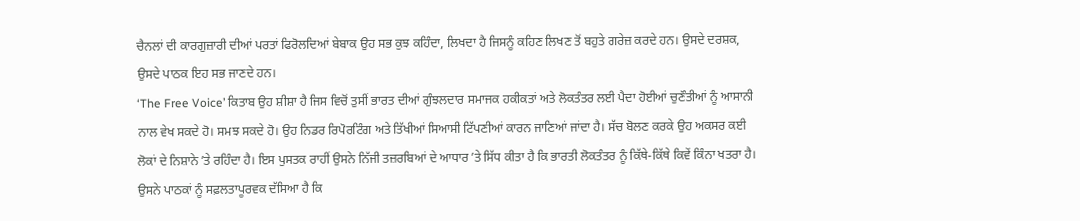ਚੈਨਲਾਂ ਦੀ ਕਾਰਗੁਜ਼ਾਰੀ ਦੀਆਂ ਪਰਤਾਂ ਫਿਰੋਲਦਿਆਂ ਬੇਬਾਕ ਉਹ ਸਭ ਕੁਝ ਕਹਿੰਦਾ, ਲਿਖਦਾ ਹੈ ਜਿਸਨੂੰ ਕਹਿਣ ਲਿਖਣ ਤੋਂ ਬਹੁਤੇ ਗਰੇਜ਼ ਕਰਦੇ ਹਨ। ਉਸਦੇ ਦਰਸ਼ਕ, ਉਸਦੇ ਪਾਠਕ ਇਹ ਸਭ ਜਾਣਦੇ ਹਨ।
‘The Free Voice’ ਕਿਤਾਬ ਉਹ ਸ਼ੀਸ਼ਾ ਹੈ ਜਿਸ ਵਿਚੋਂ ਤੁਸੀਂ ਭਾਰਤ ਦੀਆਂ ਗੁੰਝਲਦਾਰ ਸਮਾਜਕ ਹਕੀਕਤਾਂ ਅਤੇ ਲੋਕਤੰਤਰ ਲਈ ਪੈਦਾ ਹੋਈਆਂ ਚੁਣੌਤੀਆਂ ਨੂੰ ਆਸਾਨੀ ਨਾਲ ਵੇਖ ਸਕਦੇ ਹੋ। ਸਮਝ ਸਕਦੇ ਹੋ। ਉਹ ਨਿਡਰ ਰਿਪੋਰਟਿੰਗ ਅਤੇ ਤਿੱਖੀਆਂ ਸਿਆਸੀ ਟਿੱਪਣੀਆਂ ਕਾਰਨ ਜਾਣਿਆਂ ਜਾਂਦਾ ਹੈ। ਸੱਚ ਬੋਲਣ ਕਰਕੇ ਉਹ ਅਕਸਰ ਕਈ ਲੋਕਾਂ ਦੇ ਨਿਸ਼ਾਨੇ ʼਤੇ ਰਹਿੰਦਾ ਹੈ। ਇਸ ਪੁਸਤਕ ਰਾਹੀਂ ਉਸਨੇ ਨਿੱਜੀ ਤਜ਼ਰਬਿਆਂ ਦੇ ਆਧਾਰ ʼਤੇ ਸਿੱਧ ਕੀਤਾ ਹੈ ਕਿ ਭਾਰਤੀ ਲੋਕਤੰਤਰ ਨੂੰ ਕਿੱਥੇ-ਕਿੱਥੇ ਕਿਵੇਂ ਕਿੰਨਾ ਖਤਰਾ ਹੈ।
ਉਸਨੇ ਪਾਠਕਾਂ ਨੂੰ ਸਫ਼ਲਤਾਪੂਰਵਕ ਦੱਸਿਆ ਹੈ ਕਿ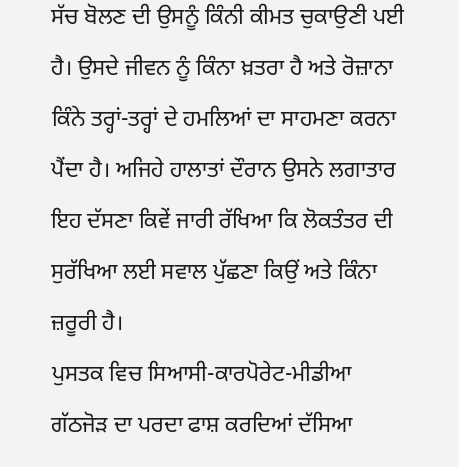ਸੱਚ ਬੋਲਣ ਦੀ ਉਸਨੂੰ ਕਿੰਨੀ ਕੀਮਤ ਚੁਕਾਉਣੀ ਪਈ ਹੈ। ਉਸਦੇ ਜੀਵਨ ਨੂੰ ਕਿੰਨਾ ਖ਼ਤਰਾ ਹੈ ਅਤੇ ਰੋਜ਼ਾਨਾ ਕਿੰਨੇ ਤਰ੍ਹਾਂ-ਤਰ੍ਹਾਂ ਦੇ ਹਮਲਿਆਂ ਦਾ ਸਾਹਮਣਾ ਕਰਨਾ ਪੈਂਦਾ ਹੈ। ਅਜਿਹੇ ਹਾਲਾਤਾਂ ਦੌਰਾਨ ਉਸਨੇ ਲਗਾਤਾਰ ਇਹ ਦੱਸਣਾ ਕਿਵੇਂ ਜਾਰੀ ਰੱਖਿਆ ਕਿ ਲੋਕਤੰਤਰ ਦੀ ਸੁਰੱਖਿਆ ਲਈ ਸਵਾਲ ਪੁੱਛਣਾ ਕਿਉਂ ਅਤੇ ਕਿੰਨਾ ਜ਼ਰੂਰੀ ਹੈ।
ਪੁਸਤਕ ਵਿਚ ਸਿਆਸੀ-ਕਾਰਪੋਰੇਟ-ਮੀਡੀਆ ਗੱਠਜੋੜ ਦਾ ਪਰਦਾ ਫਾਸ਼ ਕਰਦਿਆਂ ਦੱਸਿਆ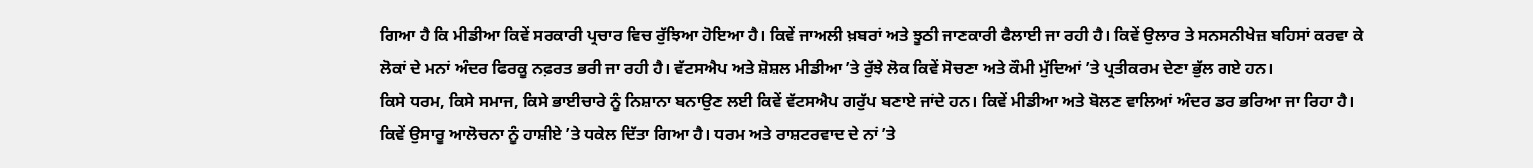ਗਿਆ ਹੈ ਕਿ ਮੀਡੀਆ ਕਿਵੇਂ ਸਰਕਾਰੀ ਪ੍ਰਚਾਰ ਵਿਚ ਰੁੱਝਿਆ ਹੋਇਆ ਹੈ। ਕਿਵੇਂ ਜਾਅਲੀ ਖ਼ਬਰਾਂ ਅਤੇ ਝੂਠੀ ਜਾਣਕਾਰੀ ਫੈਲਾਈ ਜਾ ਰਹੀ ਹੈ। ਕਿਵੇਂ ਉਲਾਰ ਤੇ ਸਨਸਨੀਖੇਜ਼ ਬਹਿਸਾਂ ਕਰਵਾ ਕੇ ਲੋਕਾਂ ਦੇ ਮਨਾਂ ਅੰਦਰ ਫਿਰਕੂ ਨਫ਼ਰਤ ਭਰੀ ਜਾ ਰਹੀ ਹੈ। ਵੱਟਸਐਪ ਅਤੇ ਸ਼ੋਸ਼ਲ ਮੀਡੀਆ ʼਤੇ ਰੁੱਝੇ ਲੋਕ ਕਿਵੇਂ ਸੋਚਣਾ ਅਤੇ ਕੌਮੀ ਮੁੱਦਿਆਂ ʼਤੇ ਪ੍ਰਤੀਕਰਮ ਦੇਣਾ ਭੁੱਲ ਗਏ ਹਨ।
ਕਿਸੇ ਧਰਮ, ਕਿਸੇ ਸਮਾਜ, ਕਿਸੇ ਭਾਈਚਾਰੇ ਨੂੰ ਨਿਸ਼ਾਨਾ ਬਨਾਉਣ ਲਈ ਕਿਵੇਂ ਵੱਟਸਐਪ ਗਰੁੱਪ ਬਣਾਏ ਜਾਂਦੇ ਹਨ। ਕਿਵੇਂ ਮੀਡੀਆ ਅਤੇ ਬੋਲਣ ਵਾਲਿਆਂ ਅੰਦਰ ਡਰ ਭਰਿਆ ਜਾ ਰਿਹਾ ਹੈ। ਕਿਵੇਂ ਉਸਾਰੂ ਆਲੋਚਨਾ ਨੂੰ ਹਾਸ਼ੀਏ ʼਤੇ ਧਕੇਲ ਦਿੱਤਾ ਗਿਆ ਹੈ। ਧਰਮ ਅਤੇ ਰਾਸ਼ਟਰਵਾਦ ਦੇ ਨਾਂ ʼਤੇ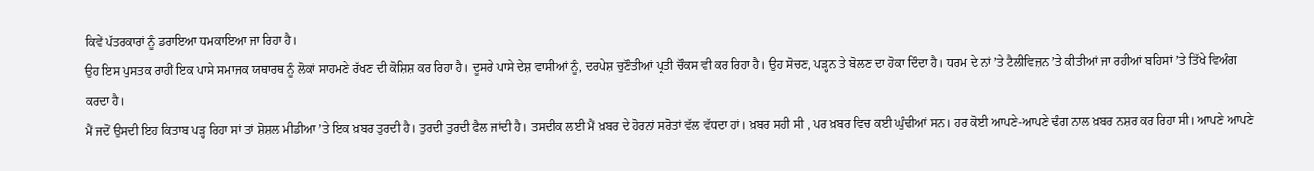ਕਿਵੇਂ ਪੱਤਰਕਾਰਾਂ ਨੂੰ ਡਰਾਇਆ ਧਮਕਾਇਆ ਜਾ ਰਿਹਾ ਹੈ।
ਉਹ ਇਸ ਪੁਸਤਕ ਰਾਹੀਂ ਇਕ ਪਾਸੇ ਸਮਾਜਕ ਯਥਾਰਥ ਨੂੰ ਲੋਕਾਂ ਸਾਹਮਣੇ ਰੱਖਣ ਦੀ ਕੋਸ਼ਿਸ਼ ਕਰ ਰਿਹਾ ਹੈ। ਦੂਸਰੇ ਪਾਸੇ ਦੇਸ਼ ਵਾਸੀਆਂ ਨੂੰ, ਦਰਪੇਸ਼ ਚੁਣੌਤੀਆਂ ਪ੍ਰਤੀ ਚੌਕਸ ਵੀ ਕਰ ਰਿਹਾ ਹੈ। ਉਹ ਸੋਚਣ, ਪੜ੍ਹਨ ਤੇ ਬੋਲਣ ਦਾ ਹੋਕਾ ਦਿੰਦਾ ਹੈ। ਧਰਮ ਦੇ ਨਾਂ ʼਤੇ ਟੈਲੀਵਿਜ਼ਨ ʼਤੇ ਕੀਤੀਆਂ ਜਾ ਰਹੀਆਂ ਬਹਿਸਾਂ ʼਤੇ ਤਿੱਖੇ ਵਿਅੰਗ ਕਰਦਾ ਹੈ।
ਮੈਂ ਜਦੋਂ ਉਸਦੀ ਇਹ ਕਿਤਾਬ ਪੜ੍ਹ ਰਿਹਾ ਸਾਂ ਤਾਂ ਸ਼ੋਸ਼ਲ ਮੀਡੀਆ ʼਤੇ ਇਕ ਖ਼ਬਰ ਤੁਰਦੀ ਹੈ। ਤੁਰਦੀ ਤੁਰਦੀ ਫੈਲ ਜਾਂਦੀ ਹੈ। ਤਸਦੀਕ ਲਈ ਮੈਂ ਖ਼ਬਰ ਦੇ ਹੋਰਨਾਂ ਸਰੋਤਾਂ ਵੱਲ ਵੱਧਦਾ ਹਾਂ। ਖ਼ਬਰ ਸਹੀ ਸੀ , ਪਰ ਖ਼ਬਰ ਵਿਚ ਕਈ ਘੁੰਢੀਆਂ ਸਨ। ਹਰ ਕੋਈ ਆਪਣੇ-ਆਪਣੇ ਢੰਗ ਨਾਲ ਖ਼ਬਰ ਨਸ਼ਰ ਕਰ ਰਿਹਾ ਸੀ। ਆਪਣੇ ਆਪਣੇ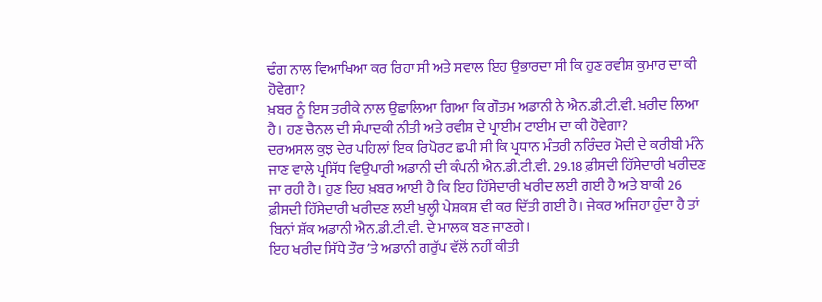ਢੰਗ ਨਾਲ ਵਿਆਖਿਆ ਕਰ ਰਿਹਾ ਸੀ ਅਤੇ ਸਵਾਲ ਇਹ ਉਭਾਰਦਾ ਸੀ ਕਿ ਹੁਣ ਰਵੀਸ਼ ਕੁਮਾਰ ਦਾ ਕੀ ਹੋਵੇਗਾ?
ਖ਼ਬਰ ਨੂੰ ਇਸ ਤਰੀਕੇ ਨਾਲ ਉਛਾਲਿਆ ਗਿਆ ਕਿ ਗੌਤਮ ਅਡਾਨੀ ਨੇ ਐਨ.ਡੀ.ਟੀ.ਵੀ. ਖ਼ਰੀਦ ਲਿਆ ਹੈ। ਹਣ ਚੈਨਲ ਦੀ ਸੰਪਾਦਕੀ ਨੀਤੀ ਅਤੇ ਰਵੀਸ਼ ਦੇ ਪ੍ਰਾਈਮ ਟਾਈਮ ਦਾ ਕੀ ਹੋਵੇਗਾ?
ਦਰਅਸਲ ਕੁਝ ਦੇਰ ਪਹਿਲਾਂ ਇਕ ਰਿਪੋਰਟ ਛਪੀ ਸੀ ਕਿ ਪ੍ਰਧਾਨ ਮੰਤਰੀ ਨਰਿੰਦਰ ਮੋਦੀ ਦੇ ਕਰੀਬੀ ਮੰਨੇ ਜਾਣ ਵਾਲੇ ਪ੍ਰਸਿੱਧ ਵਿਉਪਾਰੀ ਅਡਾਨੀ ਦੀ ਕੰਪਨੀ ਐਨ.ਡੀ.ਟੀ.ਵੀ. 29.18 ਫ਼ੀਸਦੀ ਹਿੱਸੇਦਾਰੀ ਖਰੀਦਣ ਜਾ ਰਹੀ ਹੈ। ਹੁਣ ਇਹ ਖ਼ਬਰ ਆਈ ਹੈ ਕਿ ਇਹ ਹਿੱਸੇਦਾਰੀ ਖਰੀਦ ਲਈ ਗਈ ਹੈ ਅਤੇ ਬਾਕੀ 26 ਫ਼ੀਸਦੀ ਹਿੱਸੇਦਾਰੀ ਖਰੀਦਣ ਲਈ ਖੁਲ੍ਹੀ ਪੇਸ਼ਕਸ਼ ਵੀ ਕਰ ਦਿੱਤੀ ਗਈ ਹੈ। ਜੇਕਰ ਅਜਿਹਾ ਹੁੰਦਾ ਹੈ ਤਾਂ ਬਿਨਾਂ ਸ਼ੱਕ ਅਡਾਨੀ ਐਨ.ਡੀ.ਟੀ.ਵੀ. ਦੇ ਮਾਲਕ ਬਣ ਜਾਣਗੇ।
ਇਹ ਖਰੀਦ ਸਿੱਧੇ ਤੌਰ ʼਤੇ ਅਡਾਨੀ ਗਰੁੱਪ ਵੱਲੋਂ ਨਹੀਂ ਕੀਤੀ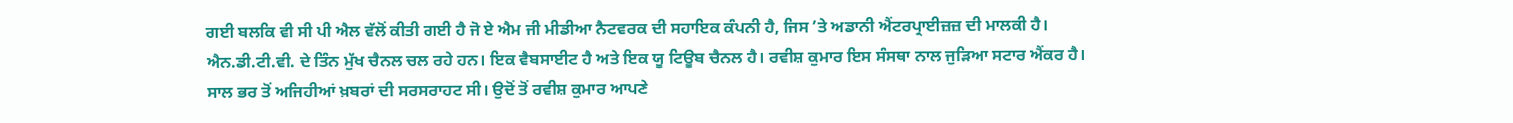ਗਈ ਬਲਕਿ ਵੀ ਸੀ ਪੀ ਐਲ ਵੱਲੋਂ ਕੀਤੀ ਗਈ ਹੈ ਜੋ ਏ ਐਮ ਜੀ ਮੀਡੀਆ ਨੈਟਵਰਕ ਦੀ ਸਹਾਇਕ ਕੰਪਨੀ ਹੈ, ਜਿਸ ʼਤੇ ਅਡਾਨੀ ਐਂਟਰਪ੍ਰਾਈਜ਼ਜ਼ ਦੀ ਮਾਲਕੀ ਹੈ।
ਐਨ.ਡੀ.ਟੀ.ਵੀ. ਦੇ ਤਿੰਨ ਮੁੱਖ ਚੈਨਲ ਚਲ ਰਹੇ ਹਨ। ਇਕ ਵੈਬਸਾਈਟ ਹੈ ਅਤੇ ਇਕ ਯੂ ਟਿਊਬ ਚੈਨਲ ਹੈ। ਰਵੀਸ਼ ਕੁਮਾਰ ਇਸ ਸੰਸਥਾ ਨਾਲ ਜੁੜਿਆ ਸਟਾਰ ਐਂਕਰ ਹੈ।
ਸਾਲ ਭਰ ਤੋਂ ਅਜਿਹੀਆਂ ਖ਼ਬਰਾਂ ਦੀ ਸਰਸਰਾਹਟ ਸੀ। ਉਦੋਂ ਤੋਂ ਰਵੀਸ਼ ਕੁਮਾਰ ਆਪਣੇ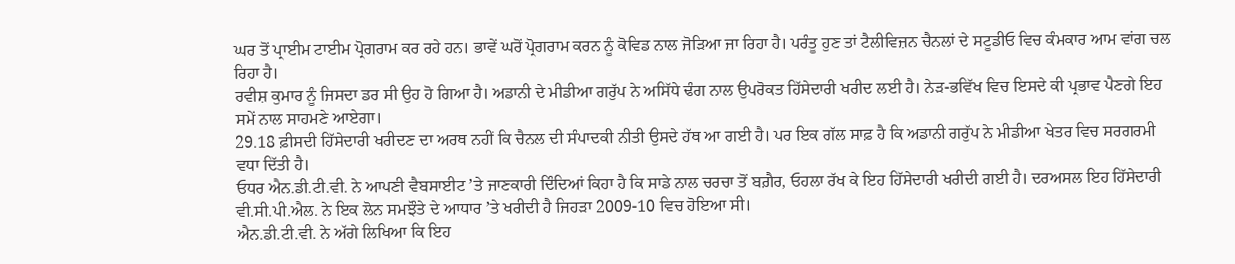ਘਰ ਤੋਂ ਪ੍ਰਾਈਮ ਟਾਈਮ ਪ੍ਰੋਗਰਾਮ ਕਰ ਰਹੇ ਹਨ। ਭਾਵੇਂ ਘਰੋਂ ਪ੍ਰੋਗਰਾਮ ਕਰਨ ਨੂੰ ਕੋਵਿਡ ਨਾਲ ਜੋੜਿਆ ਜਾ ਰਿਹਾ ਹੈ। ਪਰੰਤੂ ਹੁਣ ਤਾਂ ਟੈਲੀਵਿਜ਼ਨ ਚੈਨਲਾਂ ਦੇ ਸਟੂਡੀਓ ਵਿਚ ਕੰਮਕਾਰ ਆਮ ਵਾਂਗ ਚਲ ਰਿਹਾ ਹੈ।
ਰਵੀਸ਼ ਕੁਮਾਰ ਨੂੰ ਜਿਸਦਾ ਡਰ ਸੀ ਉਹ ਹੋ ਗਿਆ ਹੈ। ਅਡਾਨੀ ਦੇ ਮੀਡੀਆ ਗਰੁੱਪ ਨੇ ਅਸਿੱਧੇ ਢੰਗ ਨਾਲ ਉਪਰੋਕਤ ਹਿੱਸੇਦਾਰੀ ਖਰੀਦ ਲਈ ਹੈ। ਨੇੜ-ਭਵਿੱਖ ਵਿਚ ਇਸਦੇ ਕੀ ਪ੍ਰਭਾਵ ਪੈਣਗੇ ਇਹ ਸਮੇਂ ਨਾਲ ਸਾਹਮਣੇ ਆਏਗਾ।
29.18 ਫ਼ੀਸਦੀ ਹਿੱਸੇਦਾਰੀ ਖਰੀਦਣ ਦਾ ਅਰਥ ਨਹੀਂ ਕਿ ਚੈਨਲ ਦੀ ਸੰਪਾਦਕੀ ਨੀਤੀ ਉਸਦੇ ਹੱਥ ਆ ਗਈ ਹੈ। ਪਰ ਇਕ ਗੱਲ ਸਾਫ਼ ਹੈ ਕਿ ਅਡਾਨੀ ਗਰੁੱਪ ਨੇ ਮੀਡੀਆ ਖੇਤਰ ਵਿਚ ਸਰਗਰਮੀ ਵਧਾ ਦਿੱਤੀ ਹੈ।
ਓਧਰ ਐਨ.ਡੀ.ਟੀ.ਵੀ. ਨੇ ਆਪਣੀ ਵੈਬਸਾਈਟ ʼਤੇ ਜਾਣਕਾਰੀ ਦਿੰਦਿਆਂ ਕਿਹਾ ਹੈ ਕਿ ਸਾਡੇ ਨਾਲ ਚਰਚਾ ਤੋਂ ਬਗ਼ੈਰ, ਓਹਲਾ ਰੱਖ ਕੇ ਇਹ ਹਿੱਸੇਦਾਰੀ ਖਰੀਦੀ ਗਈ ਹੈ। ਦਰਅਸਲ ਇਹ ਹਿੱਸੇਦਾਰੀ ਵੀ.ਸੀ.ਪੀ.ਐਲ. ਨੇ ਇਕ ਲੋਨ ਸਮਝੌਤੇ ਦੇ ਆਧਾਰ ʼਤੇ ਖਰੀਦੀ ਹੈ ਜਿਹੜਾ 2009-10 ਵਿਚ ਹੋਇਆ ਸੀ।
ਐਨ.ਡੀ.ਟੀ.ਵੀ. ਨੇ ਅੱਗੇ ਲਿਖਿਆ ਕਿ ਇਹ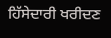ਹਿੱਸੇਦਾਰੀ ਖਰੀਦਣ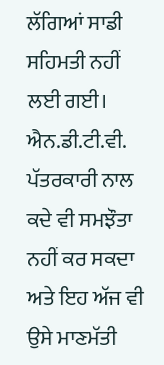ਲੱਗਿਆਂ ਸਾਡੀ ਸਹਿਮਤੀ ਨਹੀਂ ਲਈ ਗਈ। ਐਨ.ਡੀ.ਟੀ.ਵੀ. ਪੱਤਰਕਾਰੀ ਨਾਲ ਕਦੇ ਵੀ ਸਮਝੌਤਾ ਨਹੀਂ ਕਰ ਸਕਦਾ ਅਤੇ ਇਹ ਅੱਜ ਵੀ ਉਸੇ ਮਾਣਮੱਤੀ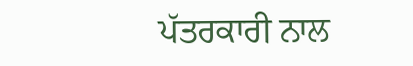ਪੱਤਰਕਾਰੀ ਨਾਲ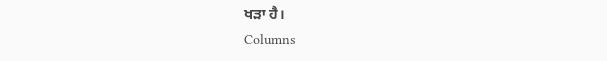ਖੜਾ ਹੈ।
Columns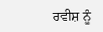ਰਵੀਸ਼ ਨੂੰ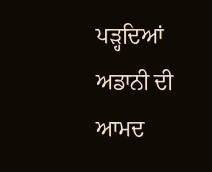ਪੜ੍ਹਦਿਆਂ ਅਡਾਨੀ ਦੀ ਆਮਦ